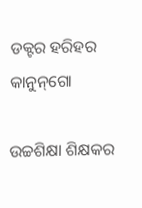ଡକ୍ଟର ହରିହର କାନୁନ୍‌ଗୋ

ଉଚ୍ଚଶିକ୍ଷା ଶିକ୍ଷକର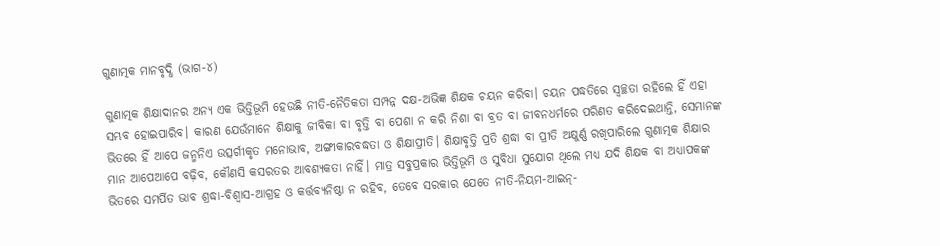ଗୁଣାତ୍ମକ ମାନବୃଦ୍ଧି (ଭାଗ-୪)

ଗୁଣାତ୍ମକ ଶିକ୍ଷାଦାନର ଅନ୍ୟ ଏକ ଭିତ୍ତିଭୂମି ହେଉଛି ନୀତି-ନୈତିକତା ସମ୍ପନ୍ନ ଦକ୍ଷ-ଅଭିଜ୍ଞ ଶିକ୍ଷକ ଚୟନ କରିବା। ଚୟନ ପଦ୍ଧତିରେ ସ୍ୱଚ୍ଛତା ରହିଲେ ହିଁ ଏହା ସମ୍ଭବ ହୋଇପାରିବ। କାରଣ ଯେଉଁମାନେ ଶିକ୍ଷାକୁ ଜୀବିକା ବା ବୃତ୍ତି ବା ପେଶା ନ କରି ନିଶା ବା ବ୍ରତ ବା ଜୀବନଧର୍ମରେ ପରିଣତ କରିଦେଇଥାନ୍ତି, ସେମାନଙ୍କ ଭିତରେ ହିଁ ଆପେ ଜନ୍ମନିଏ ଉତ୍ସର୍ଗୀକୃତ ମନୋଭାବ, ଅଙ୍ଗୀକାରବଦ୍ଧତା ଓ ଶିକ୍ଷାପ୍ରୀତି। ଶିକ୍ଷାବୃତ୍ତି ପ୍ରତି ଶ୍ରଦ୍ଧା ବା ପ୍ରୀତି ଅକ୍ଷୁର୍ଣ୍ଣ ରଖିପାରିଲେ ଗୁଣାତ୍ମକ ଶିକ୍ଷାର ମାନ ଆପେଆପେ ବଢ଼ିବ, କୌଣସି କସରତର ଆବଶ୍ୟକତା ନାହିଁ। ମାତ୍ର ସବୁପ୍ରକାର ଭିତ୍ତିଭୂମି ଓ ସୁବିଧା ସୁଯୋଗ ଥିଲେ ମଧ୍ୟ ଯଦି ଶିକ୍ଷକ ବା ଅଧ୍ୟାପକଙ୍କ ଭିତରେ ସମର୍ପିତ ଭାବ ଶ୍ରଦ୍ଧା-ବିଶ୍ୱାସ-ଆଗ୍ରହ ଓ କର୍ତ୍ତବ୍ୟନିଷ୍ଠା ନ ରହିବ, ତେବେ ସରକାର ଯେତେ ନୀତି-ନିୟମ-ଆଇନ୍-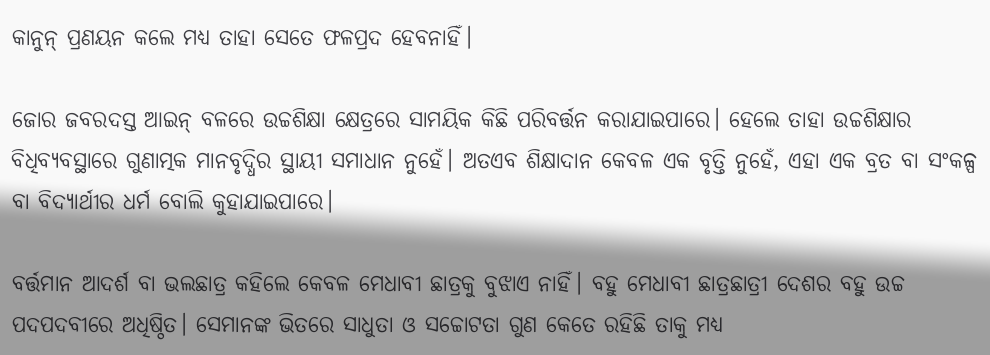କାନୁନ୍ ପ୍ରଣୟନ କଲେ ମଧ୍ୟ ତାହା ସେତେ ଫଳପ୍ରଦ ହେବନାହିଁ।

ଜୋର ଜବରଦସ୍ତ ଆଇନ୍ ବଳରେ ଉଚ୍ଚଶିକ୍ଷା କ୍ଷେତ୍ରରେ ସାମୟିକ କିଛି ପରିବର୍ତ୍ତନ କରାଯାଇପାରେ। ହେଲେ ତାହା ଉଚ୍ଚଶିକ୍ଷାର ବିଧିବ୍ୟବସ୍ଥାରେ ଗୁଣାତ୍ମକ ମାନବୃଦ୍ଧିର ସ୍ଥାୟୀ ସମାଧାନ ନୁହେଁ। ଅତଏବ ଶିକ୍ଷାଦାନ କେବଳ ଏକ ବୃତ୍ତି ନୁହେଁ, ଏହା ଏକ ବ୍ରତ ବା ସଂକଳ୍ପ ବା ବିଦ୍ୟାର୍ଥୀର ଧର୍ମ ବୋଲି କୁହାଯାଇପାରେ।

ବର୍ତ୍ତମାନ ଆଦର୍ଶ ବା ଭଲଛାତ୍ର କହିଲେ କେବଳ ମେଧାବୀ ଛାତ୍ରକୁ ବୁଝାଏ ନାହିଁ। ବହୁ ମେଧାବୀ ଛାତ୍ରଛାତ୍ରୀ ଦେଶର ବହୁ ଉଚ୍ଚ ପଦପଦବୀରେ ଅଧିଷ୍ଠିତ। ସେମାନଙ୍କ ଭିତରେ ସାଧୁତା ଓ ସଚ୍ଚୋଟତା ଗୁଣ କେତେ ରହିଛି ତାକୁ ମଧ୍ୟ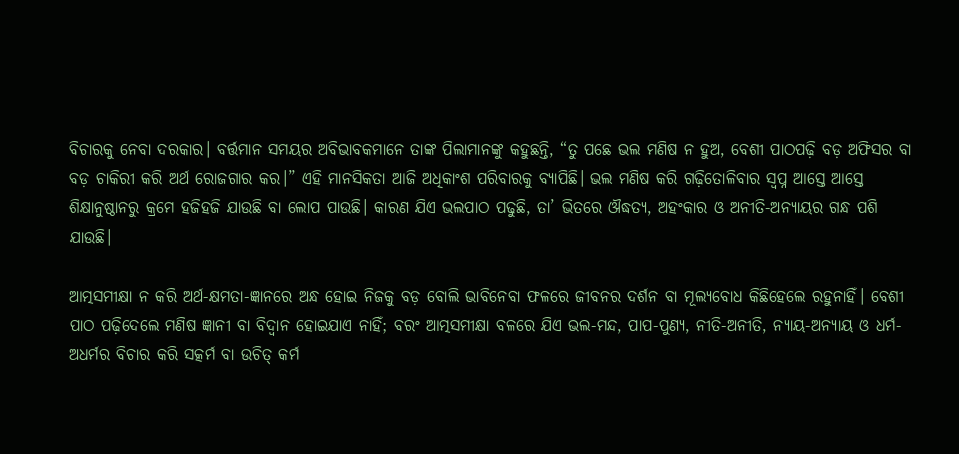ବିଚାରକୁ ନେବା ଦରକାର। ବର୍ତ୍ତମାନ ସମୟର ଅବିଭାବକମାନେ ତାଙ୍କ ପିଲାମାନଙ୍କୁ କହୁଛନ୍ତି, “ତୁ ପଛେ ଭଲ ମଣିଷ ନ ହୁଅ, ବେଶୀ ପାଠପଢ଼ି ବଡ଼ ଅଫିସର ବା ବଡ଼ ଚାକିରୀ କରି ଅର୍ଥ ରୋଜଗାର କର।” ଏହି ମାନସିକତା ଆଜି ଅଧିକାଂଶ ପରିବାରକୁ ବ୍ୟାପିଛି। ଭଲ ମଣିଷ କରି ଗଢ଼ିତୋଳିବାର ସ୍ୱପ୍ନ ଆସ୍ତେ ଆସ୍ତେ ଶିକ୍ଷାନୁଷ୍ଠାନରୁ କ୍ରମେ ହଜିହଜି ଯାଉଛି ବା ଲୋପ ପାଉଛି। କାରଣ ଯିଏ ଭଲପାଠ ପଢୁଛି, ତା’ ଭିତରେ ଔଦ୍ଧତ୍ୟ, ଅହଂକାର ଓ ଅନୀତି-ଅନ୍ୟାୟର ଗନ୍ଧ ପଶି ଯାଉଛି।

ଆତ୍ମସମୀକ୍ଷା ନ କରି ଅର୍ଥ-କ୍ଷମତା-ଜ୍ଞାନରେ ଅନ୍ଧ ହୋଇ ନିଜକୁ ବଡ଼ ବୋଲି ଭାବିନେବା ଫଳରେ ଜୀବନର ଦର୍ଶନ ବା ମୂଲ୍ୟବୋଧ କିଛିହେଲେ ରହୁନାହିଁ। ବେଶୀ ପାଠ ପଢ଼ିଦେଲେ ମଣିଷ ଜ୍ଞାନୀ ବା ବିଦ୍ୱାନ ହୋଇଯାଏ ନାହିଁ; ବରଂ ଆତ୍ମସମୀକ୍ଷା ବଳରେ ଯିଏ ଭଲ-ମନ୍ଦ, ପାପ-ପୁଣ୍ୟ, ନୀତି-ଅନୀତି, ନ୍ୟାୟ-ଅନ୍ୟାୟ ଓ ଧର୍ମ-ଅଧର୍ମର ବିଚାର କରି ସତ୍କର୍ମ ବା ଉଚିତ୍ କର୍ମ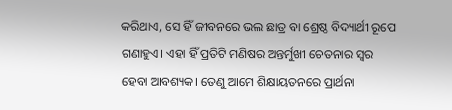କରିଥାଏ, ସେ ହିଁ ଜୀବନରେ ଭଲ ଛାତ୍ର ବା ଶ୍ରେଷ୍ଠ ବିଦ୍ୟାର୍ଥୀ ରୂପେ ଗଣାହୁଏ। ଏହା ହିଁ ପ୍ରତିଟି ମଣିଷର ଅନ୍ତର୍ମୁଖୀ ଚେତନାର ସ୍ୱର ହେବା ଆବଶ୍ୟକ। ତେଣୁ ଆମେ ଶିକ୍ଷାୟତନରେ ପ୍ରାର୍ଥନା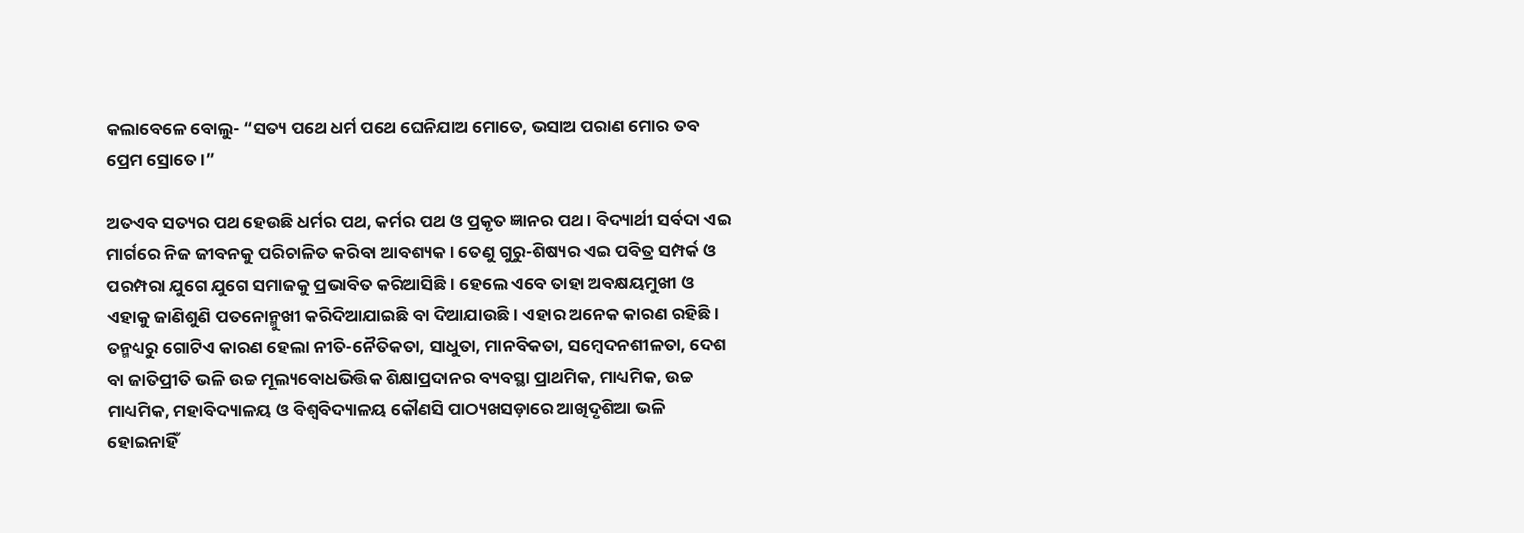କଲାବେଳେ ବୋଲୁ- “ସତ୍ୟ ପଥେ ଧର୍ମ ପଥେ ଘେନିଯାଅ ମୋତେ, ଭସାଅ ପରାଣ ମୋର ତବ ପ୍ରେମ ସ୍ରୋତେ।”

ଅତଏବ ସତ୍ୟର ପଥ ହେଉଛି ଧର୍ମର ପଥ, କର୍ମର ପଥ ଓ ପ୍ରକୃତ ଜ୍ଞାନର ପଥ। ବିଦ୍ୟାର୍ଥୀ ସର୍ବଦା ଏଇ ମାର୍ଗରେ ନିଜ ଜୀବନକୁ ପରିଚାଳିତ କରିବା ଆବଶ୍ୟକ। ତେଣୁ ଗୁରୁ-ଶିଷ୍ୟର ଏଇ ପବିତ୍ର ସମ୍ପର୍କ ଓ ପରମ୍ପରା ଯୁଗେ ଯୁଗେ ସମାଜକୁ ପ୍ରଭାବିତ କରିଆସିଛି। ହେଲେ ଏବେ ତାହା ଅବକ୍ଷୟମୁଖୀ ଓ ଏହାକୁ ଜାଣିଶୁଣି ପତନୋନ୍ମୁଖୀ କରିଦିଆଯାଇଛି ବା ଦିଆଯାଉଛି। ଏହାର ଅନେକ କାରଣ ରହିଛି। ତନ୍ମଧ୍ୟରୁ ଗୋଟିଏ କାରଣ ହେଲା ନୀତି-ନୈତିକତା, ସାଧୁତା, ମାନବିକତା, ସମ୍ବେଦନଶୀଳତା, ଦେଶ ବା ଜାତିପ୍ରୀତି ଭଳି ଉଚ୍ଚ ମୂଲ୍ୟବୋଧଭିତ୍ତିକ ଶିକ୍ଷାପ୍ରଦାନର ବ୍ୟବସ୍ଥା ପ୍ରାଥମିକ, ମାଧ୍ୟମିକ, ଉଚ୍ଚ ମାଧ୍ୟମିକ, ମହାବିଦ୍ୟାଳୟ ଓ ବିଶ୍ୱବିଦ୍ୟାଳୟ କୌଣସି ପାଠ୍ୟଖସଡ଼ାରେ ଆଖିଦୃଶିଆ ଭଳି ହୋଇନାହିଁ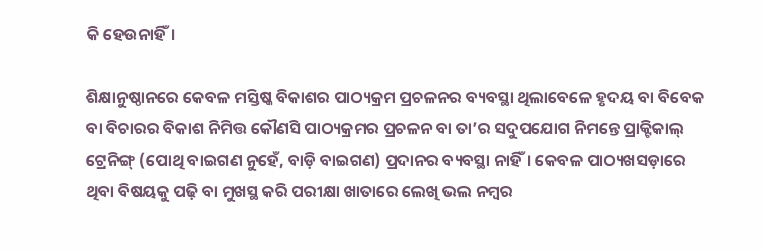କି ହେଉନାହିଁ।

ଶିକ୍ଷାନୁଷ୍ଠାନରେ କେବଳ ମସ୍ତିଷ୍କ ବିକାଶର ପାଠ୍ୟକ୍ରମ ପ୍ରଚଳନର ବ୍ୟବସ୍ଥା ଥିଲାବେଳେ ହୃଦୟ ବା ବିବେକ ବା ବିଚାରର ବିକାଶ ନିମିତ୍ତ କୌଣସି ପାଠ୍ୟକ୍ରମର ପ୍ରଚଳନ ବା ତା’ର ସଦୁପଯୋଗ ନିମନ୍ତେ ପ୍ରାକ୍ଟିକାଲ୍ ଟ୍ରେନିଙ୍ଗ୍ (ପୋଥି ବାଇଗଣ ନୁହେଁ, ବାଡ଼ି ବାଇଗଣ) ପ୍ରଦାନର ବ୍ୟବସ୍ଥା ନାହିଁ। କେବଳ ପାଠ୍ୟଖସଡ଼ାରେ ଥିବା ବିଷୟକୁ ପଢ଼ି ବା ମୁଖସ୍ଥ କରି ପରୀକ୍ଷା ଖାତାରେ ଲେଖି ଭଲ ନମ୍ବର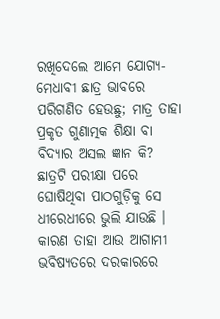ରଖିଦେଲେ ଆମେ ଯୋଗ୍ୟ-ମେଧାବୀ ଛାତ୍ର ଭାବରେ ପରିଗଣିତ ହେଉଛୁ; ମାତ୍ର ତାହା ପ୍ରକୃତ ଗୁଣାତ୍ମକ ଶିକ୍ଷା ବା ବିଦ୍ୟାର ଅସଲ ଜ୍ଞାନ କି? ଛାତ୍ରଟି ପରୀକ୍ଷା ପରେ ଘୋଷିଥିବା ପାଠଗୁଡ଼ିକୁ ସେ ଧୀରେଧୀରେ ଭୁଲି ଯାଉଛି । କାରଣ ତାହା ଆଉ ଆଗାମୀ ଭବିଷ୍ୟତରେ ଦରକାରରେ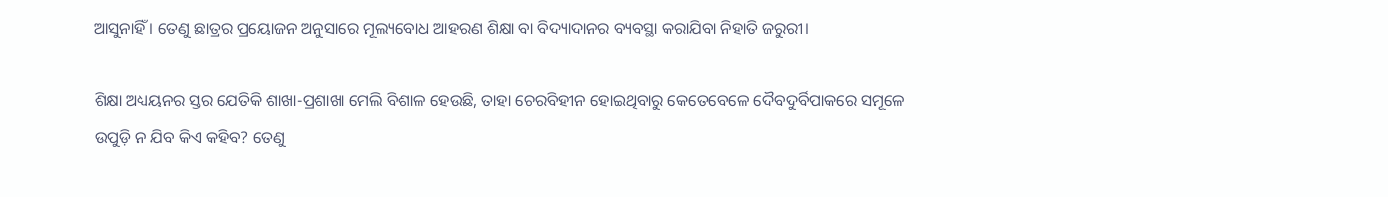ଆସୁନାହିଁ । ତେଣୁ ଛାତ୍ରର ପ୍ରୟୋଜନ ଅନୁସାରେ ମୂଲ୍ୟବୋଧ ଆହରଣ ଶିକ୍ଷା ବା ବିଦ୍ୟାଦାନର ବ୍ୟବସ୍ଥା କରାଯିବା ନିହାତି ଜରୁରୀ।

ଶିକ୍ଷା ଅଧ୍ୟୟନର ସ୍ତର ଯେତିକି ଶାଖା-ପ୍ରଶାଖା ମେଲି ବିଶାଳ ହେଉଛି, ତାହା ଚେରବିହୀନ ହୋଇଥିବାରୁ କେତେବେଳେ ଦୈବଦୁର୍ବିପାକରେ ସମୂଳେ ଉପୁଡ଼ି ନ ଯିବ କିଏ କହିବ? ତେଣୁ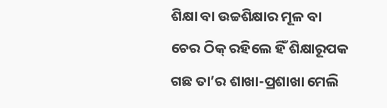ଶିକ୍ଷା ବା ଉଚ୍ଚଶିକ୍ଷାର ମୂଳ ବା ଚେର ଠିକ୍ ରହିଲେ ହିଁ ଶିକ୍ଷାରୂପକ ଗଛ ତା’ର ଶାଖା-ପ୍ରଶାଖା ମେଲି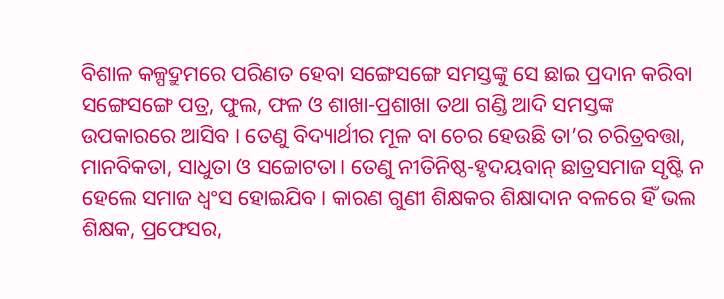ବିଶାଳ କଳ୍ପଦ୍ରୁମରେ ପରିଣତ ହେବା ସଙ୍ଗେସଙ୍ଗେ ସମସ୍ତଙ୍କୁ ସେ ଛାଇ ପ୍ରଦାନ କରିବା ସଙ୍ଗେସଙ୍ଗେ ପତ୍ର, ଫୁଲ, ଫଳ ଓ ଶାଖା-ପ୍ରଶାଖା ତଥା ଗଣ୍ଡି ଆଦି ସମସ୍ତଙ୍କ ଉପକାରରେ ଆସିବ । ତେଣୁ ବିଦ୍ୟାର୍ଥୀର ମୂଳ ବା ଚେର ହେଉଛି ତା’ର ଚରିତ୍ରବତ୍ତା, ମାନବିକତା, ସାଧୁତା ଓ ସଚ୍ଚୋଟତା। ତେଣୁ ନୀତିନିଷ୍ଠ-ହୃଦୟବାନ୍ ଛାତ୍ରସମାଜ ସୃଷ୍ଟି ନ ହେଲେ ସମାଜ ଧ୍ୱଂସ ହୋଇଯିବ। କାରଣ ଗୁଣୀ ଶିକ୍ଷକର ଶିକ୍ଷାଦାନ ବଳରେ ହିଁ ଭଲ ଶିକ୍ଷକ, ପ୍ରଫେସର,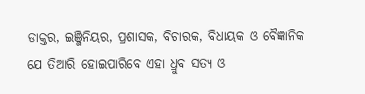ଡାକ୍ତର, ଇଞ୍ଜିନିୟର, ପ୍ରଶାସକ, ବିଚାରକ, ବିଧାୟକ ଓ ବୈଜ୍ଞାନିକ ଯେ ତିଆରି ହୋଇପାରିବେ ଏହା ଧ୍ରୁବ ସତ୍ୟ ଓ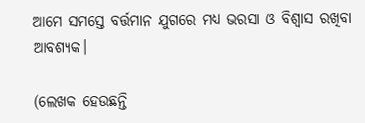ଆମେ ସମସ୍ତେ ବର୍ତ୍ତମାନ ଯୁଗରେ ମଧ୍ୟ ଭରସା ଓ ବିଶ୍ୱାସ ରଖିବା ଆବଶ୍ୟକ।

(ଲେଖକ ହେଉଛନ୍ତି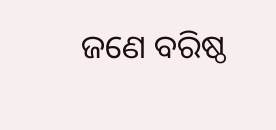ଜଣେ ବରିଷ୍ଠ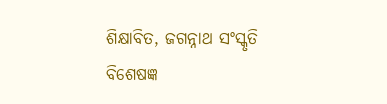ଶିକ୍ଷାବିତ, ଜଗନ୍ନାଥ ସଂସ୍କୃତି ବିଶେଷଜ୍ଞ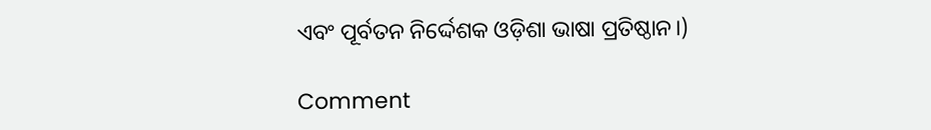ଏବଂ ପୂର୍ବତନ ନିର୍ଦ୍ଦେଶକ ଓଡ଼ିଶା ଭାଷା ପ୍ରତିଷ୍ଠାନ।)

Comment